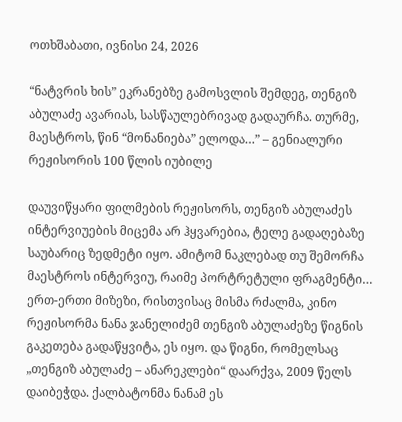ოთხშაბათი, ივნისი 24, 2026

“ნატვრის ხის” ეკრანებზე გამოსვლის შემდეგ, თენგიზ აბულაძე ავარიას, სასწაულებრივად გადაურჩა. თურმე, მაესტროს, წინ “მონანიება” ელოდა…” – გენიალური რეჟისორის 100 წლის იუბილე

დაუვიწყარი ფილმების რეჟისორს, თენგიზ აბულაძეს ინტერვიუების მიცემა არ ჰყვარებია, ტელე გადაღებაზე საუბარიც ზედმეტი იყო. ამიტომ ნაკლებად თუ შემორჩა მაესტროს ინტერვიუ, რაიმე პორტრეტული ფრაგმენტი… ერთ-ერთი მიზეზი, რისთვისაც მისმა რძალმა, კინო რეჟისორმა ნანა ჯანელიძემ თენგიზ აბულაძეზე წიგნის გაკეთება გადაწყვიტა, ეს იყო. და წიგნი, რომელსაც „თენგიზ აბულაძე – ანარეკლები“ დაარქვა, 2009 წელს დაიბეჭდა. ქალბატონმა ნანამ ეს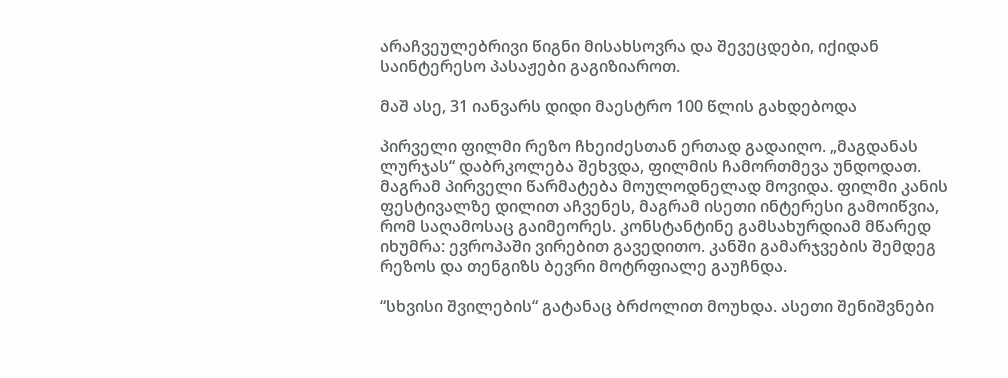არაჩვეულებრივი წიგნი მისახსოვრა და შევეცდები, იქიდან საინტერესო პასაჟები გაგიზიაროთ.

მაშ ასე, 31 იანვარს დიდი მაესტრო 100 წლის გახდებოდა

პირველი ფილმი რეზო ჩხეიძესთან ერთად გადაიღო. „მაგდანას ლურჯას“ დაბრკოლება შეხვდა, ფილმის ჩამორთმევა უნდოდათ. მაგრამ პირველი წარმატება მოულოდნელად მოვიდა. ფილმი კანის ფესტივალზე დილით აჩვენეს, მაგრამ ისეთი ინტერესი გამოიწვია, რომ საღამოსაც გაიმეორეს. კონსტანტინე გამსახურდიამ მწარედ იხუმრა: ევროპაში ვირებით გავედითო. კანში გამარჯვების შემდეგ რეზოს და თენგიზს ბევრი მოტრფიალე გაუჩნდა.

“სხვისი შვილების“ გატანაც ბრძოლით მოუხდა. ასეთი შენიშვნები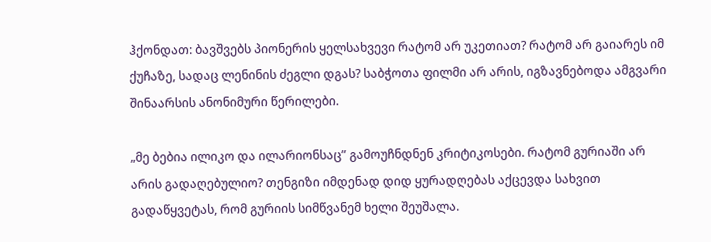ჰქონდათ: ბავშვებს პიონერის ყელსახვევი რატომ არ უკეთიათ? რატომ არ გაიარეს იმ ქუჩაზე, სადაც ლენინის ძეგლი დგას? საბჭოთა ფილმი არ არის, იგზავნებოდა ამგვარი შინაარსის ანონიმური წერილები.

„მე ბებია ილიკო და ილარიონსაც” გამოუჩნდნენ კრიტიკოსები. რატომ გურიაში არ არის გადაღებულიო? თენგიზი იმდენად დიდ ყურადღებას აქცევდა სახვით გადაწყვეტას, რომ გურიის სიმწვანემ ხელი შეუშალა.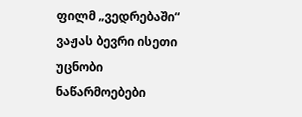ფილმ „ვედრებაში“ ვაჟას ბევრი ისეთი უცნობი ნაწარმოებები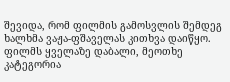შევიდა, რომ ფილმის გამოსვლის შემდეგ ხალხმა ვაჟა-ფშაველას კითხვა დაიწყო. ფილმს ყველაზე დაბალი, მეოთხე კატეგორია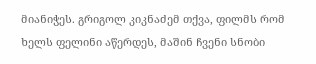მიანიჭეს. გრიგოლ კიკნაძემ თქვა, ფილმს რომ ხელს ფელინი აწერდეს, მაშინ ჩვენი სნობი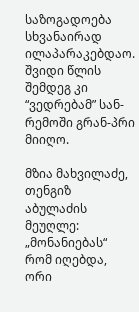საზოგადოება სხვანაირად ილაპარაკებდაო. შვიდი წლის შემდეგ კი “ვედრებამ” სან-რემოში გრან-პრი მიიღო.

მზია მახვილაძე, თენგიზ აბულაძის მეუღლე: „მონანიებას“ რომ იღებდა, ორი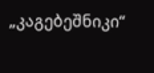„კაგებეშნიკი“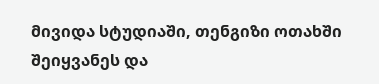მივიდა სტუდიაში, თენგიზი ოთახში შეიყვანეს და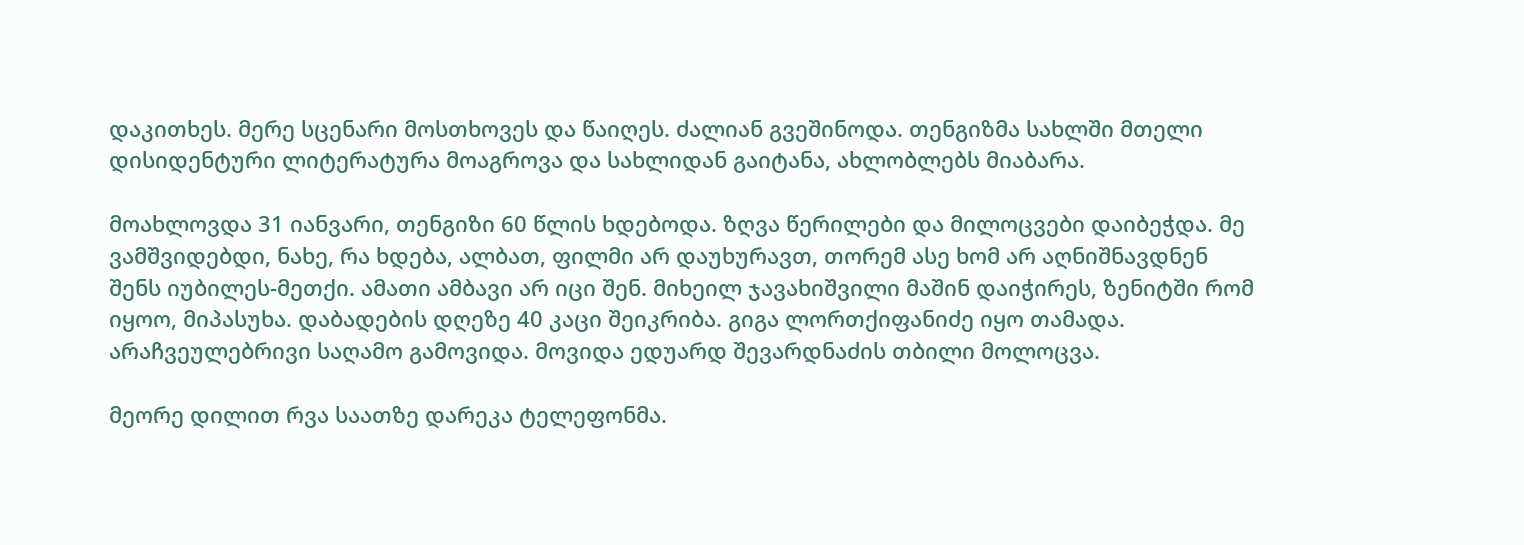დაკითხეს. მერე სცენარი მოსთხოვეს და წაიღეს. ძალიან გვეშინოდა. თენგიზმა სახლში მთელი დისიდენტური ლიტერატურა მოაგროვა და სახლიდან გაიტანა, ახლობლებს მიაბარა.

მოახლოვდა 31 იანვარი, თენგიზი 60 წლის ხდებოდა. ზღვა წერილები და მილოცვები დაიბეჭდა. მე ვამშვიდებდი, ნახე, რა ხდება, ალბათ, ფილმი არ დაუხურავთ, თორემ ასე ხომ არ აღნიშნავდნენ შენს იუბილეს-მეთქი. ამათი ამბავი არ იცი შენ. მიხეილ ჯავახიშვილი მაშინ დაიჭირეს, ზენიტში რომ იყოო, მიპასუხა. დაბადების დღეზე 40 კაცი შეიკრიბა. გიგა ლორთქიფანიძე იყო თამადა. არაჩვეულებრივი საღამო გამოვიდა. მოვიდა ედუარდ შევარდნაძის თბილი მოლოცვა.

მეორე დილით რვა საათზე დარეკა ტელეფონმა.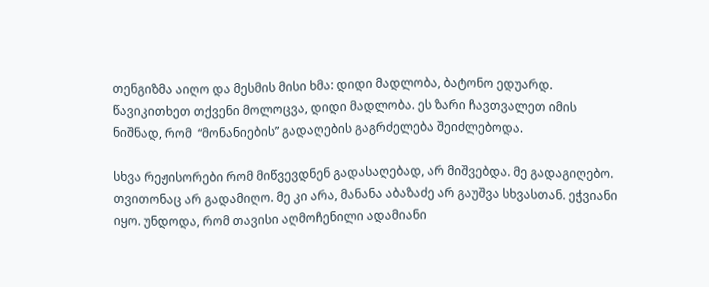თენგიზმა აიღო და მესმის მისი ხმა: დიდი მადლობა, ბატონო ედუარდ. წავიკითხეთ თქვენი მოლოცვა, დიდი მადლობა. ეს ზარი ჩავთვალეთ იმის ნიშნად, რომ  “მონანიების” გადაღების გაგრძელება შეიძლებოდა.

სხვა რეჟისორები რომ მიწვევდნენ გადასაღებად, არ მიშვებდა. მე გადაგიღებო. თვითონაც არ გადამიღო. მე კი არა, მანანა აბაზაძე არ გაუშვა სხვასთან. ეჭვიანი იყო. უნდოდა, რომ თავისი აღმოჩენილი ადამიანი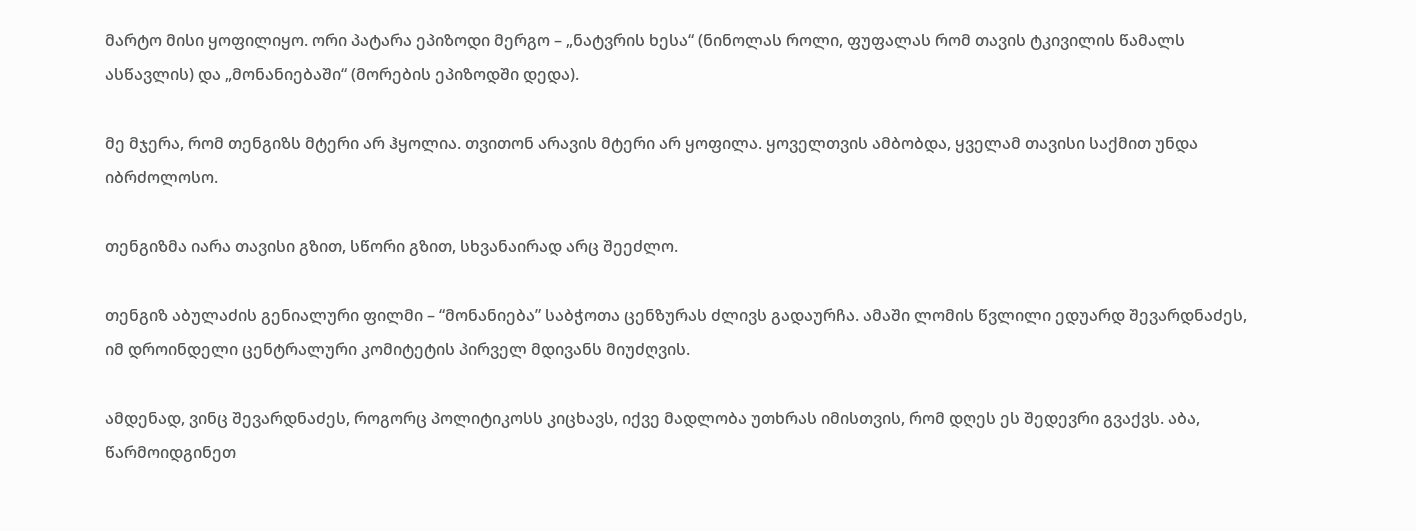მარტო მისი ყოფილიყო. ორი პატარა ეპიზოდი მერგო – „ნატვრის ხესა“ (ნინოლას როლი, ფუფალას რომ თავის ტკივილის წამალს ასწავლის) და „მონანიებაში“ (მორების ეპიზოდში დედა).

მე მჯერა, რომ თენგიზს მტერი არ ჰყოლია. თვითონ არავის მტერი არ ყოფილა. ყოველთვის ამბობდა, ყველამ თავისი საქმით უნდა იბრძოლოსო.

თენგიზმა იარა თავისი გზით, სწორი გზით, სხვანაირად არც შეეძლო.

თენგიზ აბულაძის გენიალური ფილმი – “მონანიება” საბჭოთა ცენზურას ძლივს გადაურჩა. ამაში ლომის წვლილი ედუარდ შევარდნაძეს, იმ დროინდელი ცენტრალური კომიტეტის პირველ მდივანს მიუძღვის.

ამდენად, ვინც შევარდნაძეს, როგორც პოლიტიკოსს კიცხავს, იქვე მადლობა უთხრას იმისთვის, რომ დღეს ეს შედევრი გვაქვს. აბა, წარმოიდგინეთ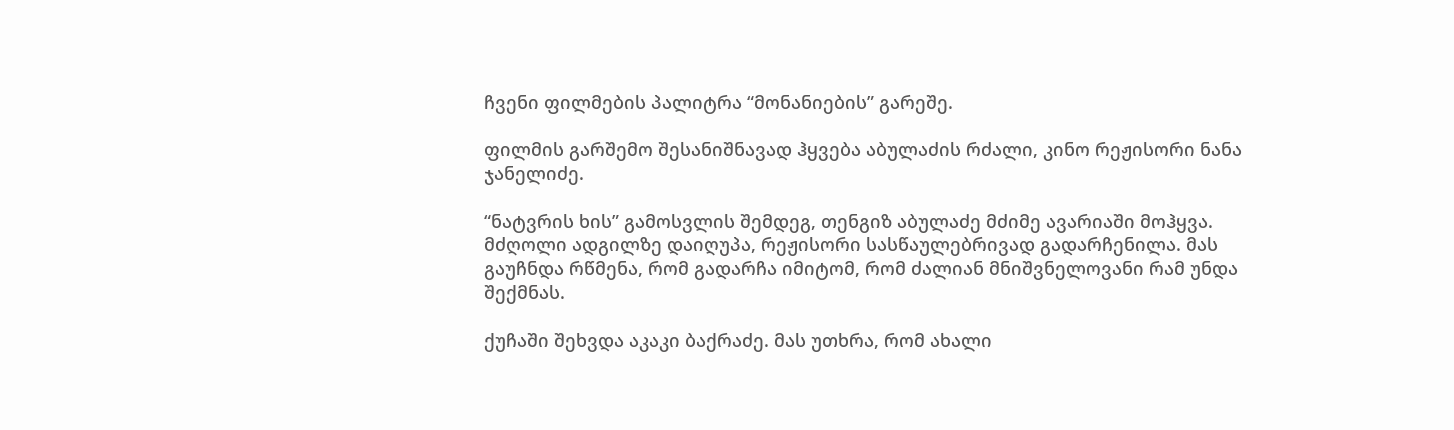ჩვენი ფილმების პალიტრა “მონანიების” გარეშე.

ფილმის გარშემო შესანიშნავად ჰყვება აბულაძის რძალი, კინო რეჟისორი ნანა ჯანელიძე.

“ნატვრის ხის” გამოსვლის შემდეგ, თენგიზ აბულაძე მძიმე ავარიაში მოჰყვა. მძღოლი ადგილზე დაიღუპა, რეჟისორი სასწაულებრივად გადარჩენილა. მას გაუჩნდა რწმენა, რომ გადარჩა იმიტომ, რომ ძალიან მნიშვნელოვანი რამ უნდა შექმნას.

ქუჩაში შეხვდა აკაკი ბაქრაძე. მას უთხრა, რომ ახალი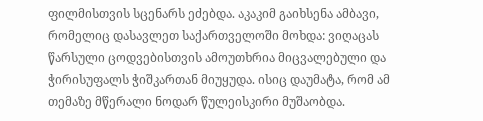ფილმისთვის სცენარს ეძებდა. აკაკიმ გაიხსენა ამბავი, რომელიც დასავლეთ საქართველოში მოხდა: ვიღაცას წარსული ცოდვებისთვის ამოუთხრია მიცვალებული და ჭირისუფალს ჭიშკართან მიუყუდა. ისიც დაუმატა, რომ ამ თემაზე მწერალი ნოდარ წულეისკირი მუშაობდა.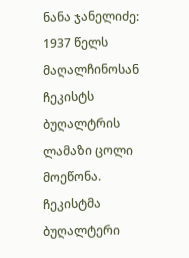ნანა ჯანელიძე: 1937 წელს მაღალჩინოსან ჩეკისტს ბუღალტრის ლამაზი ცოლი მოეწონა. ჩეკისტმა ბუღალტერი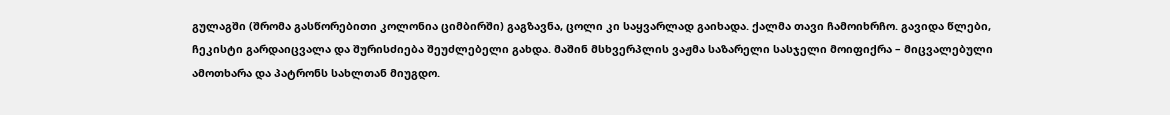გულაგში (შრომა გასწორებითი კოლონია ციმბირში) გაგზავნა, ცოლი კი საყვარლად გაიხადა. ქალმა თავი ჩამოიხრჩო. გავიდა წლები, ჩეკისტი გარდაიცვალა და შურისძიება შეუძლებელი გახდა. მაშინ მსხვერპლის ვაჟმა საზარელი სასჯელი მოიფიქრა – მიცვალებული ამოთხარა და პატრონს სახლთან მიუგდო.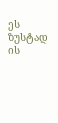ეს ზუსტად ის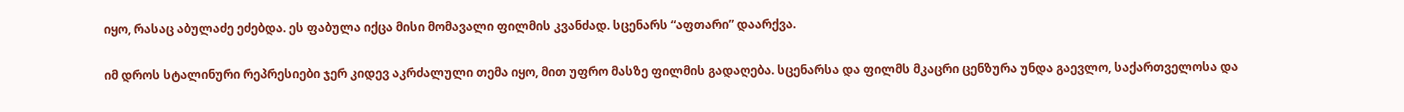იყო, რასაც აბულაძე ეძებდა. ეს ფაბულა იქცა მისი მომავალი ფილმის კვანძად. სცენარს “აფთარი” დაარქვა.

იმ დროს სტალინური რეპრესიები ჯერ კიდევ აკრძალული თემა იყო, მით უფრო მასზე ფილმის გადაღება. სცენარსა და ფილმს მკაცრი ცენზურა უნდა გაევლო, საქართველოსა და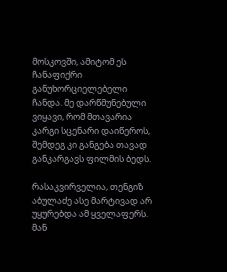მოსკოვში, ამიტომ ეს ჩანაფიქრი განუხორციელებელი ჩანდა. მე დარწმუნებული ვიყავი, რომ მთავარია კარგი სცენარი დაიწეროს, შემდეგ კი განგება თავად განკარგავს ფილმის ბედს.

რასაკვირველია, თენგიზ აბულაძე ასე მარტივად არ უყურებდა ამ ყველაფერს. მან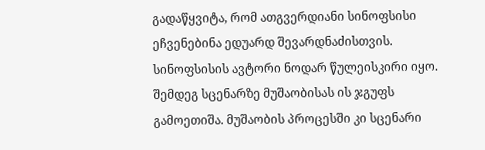გადაწყვიტა, რომ ათგვერდიანი სინოფსისი ეჩვენებინა ედუარდ შევარდნაძისთვის. სინოფსისის ავტორი ნოდარ წულეისკირი იყო. შემდეგ სცენარზე მუშაობისას ის ჯგუფს გამოეთიშა. მუშაობის პროცესში კი სცენარი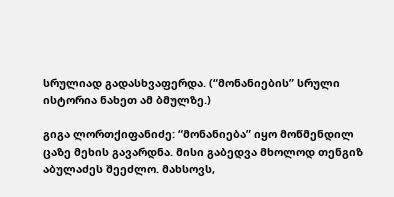სრულიად გადასხვაფერდა. (“მონანიების” სრული ისტორია ნახეთ ამ ბმულზე.)

გიგა ლორთქიფანიძე: “მონანიება” იყო მოწმენდილ ცაზე მეხის გავარდნა. მისი გაბედვა მხოლოდ თენგიზ აბულაძეს შეეძლო. მახსოვს,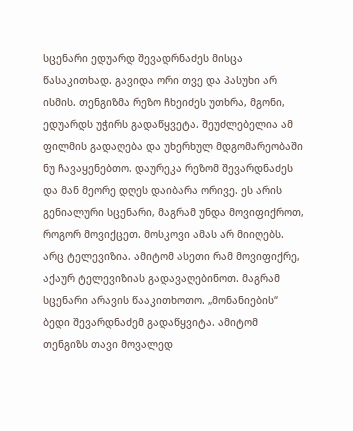სცენარი ედუარდ შევადრნაძეს მისცა წასაკითხად. გავიდა ორი თვე და პასუხი არ ისმის. თენგიზმა რეზო ჩხეიძეს უთხრა, მგონი, ედუარდს უჭირს გადაწყვეტა. შეუძლებელია ამ ფილმის გადაღება და უხერხულ მდგომარეობაში ნუ ჩავაყენებთო. დაურეკა რეზომ შევარდნაძეს და მან მეორე დღეს დაიბარა ორივე. ეს არის გენიალური სცენარი, მაგრამ უნდა მოვიფიქროთ, როგორ მოვიქცეთ. მოსკოვი ამას არ მიიღებს. არც ტელევიზია. ამიტომ ასეთი რამ მოვიფიქრე, აქაურ ტელევიზიას გადავაღებინოთ. მაგრამ სცენარი არავის წააკითხოთო. „მონანიების“ ბედი შევარდნაძემ გადაწყვიტა. ამიტომ თენგიზს თავი მოვალედ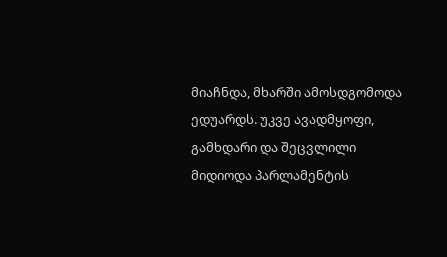მიაჩნდა, მხარში ამოსდგომოდა ედუარდს. უკვე ავადმყოფი, გამხდარი და შეცვლილი მიდიოდა პარლამენტის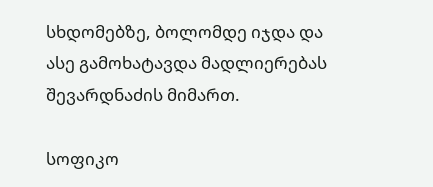სხდომებზე, ბოლომდე იჯდა და ასე გამოხატავდა მადლიერებას შევარდნაძის მიმართ.

სოფიკო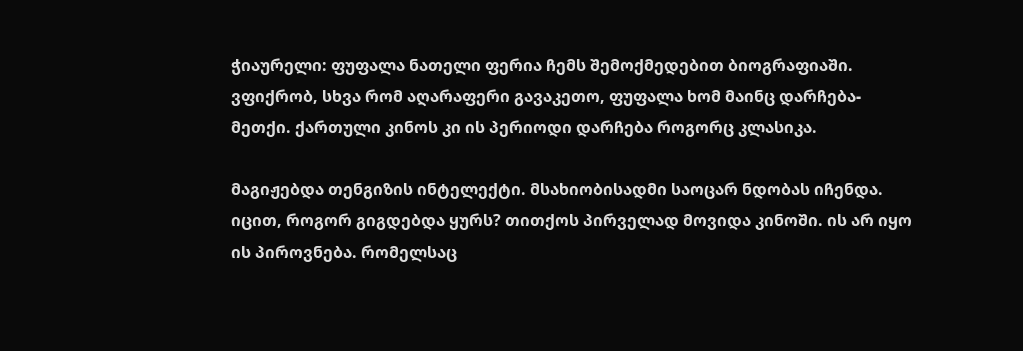ჭიაურელი: ფუფალა ნათელი ფერია ჩემს შემოქმედებით ბიოგრაფიაში. ვფიქრობ, სხვა რომ აღარაფერი გავაკეთო, ფუფალა ხომ მაინც დარჩება-მეთქი. ქართული კინოს კი ის პერიოდი დარჩება როგორც კლასიკა.

მაგიჟებდა თენგიზის ინტელექტი. მსახიობისადმი საოცარ ნდობას იჩენდა. იცით, როგორ გიგდებდა ყურს? თითქოს პირველად მოვიდა კინოში. ის არ იყო ის პიროვნება. რომელსაც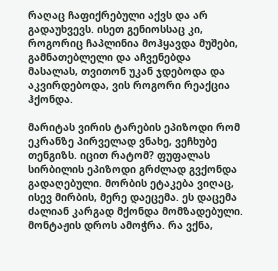რაღაც ჩაფიქრებული აქვს და არ გადაუხვევს. ისეთ გენიოსსაც კი, როგორიც ჩაპლინია მოჰყავდა მუშები, გამნათებლელი და აჩვენებდა მასალას, თვითონ უკან ჯდებოდა და აკვირდებოდა, ვის როგორი რეაქცია ჰქონდა.

მარიტას ვირის ტარების ეპიზოდი რომ ეკრანზე პირველად ვნახე, ვეჩხუბე თენგიზს. იცით რატომ? ფუფალას სირბილის ეპიზოდი გრძლად გვქონდა გადაღებული. მორბის ეტაკება ვიღაც, ისევ მირბის, მერე დაეცემა. ეს დაცემა ძალიან კარგად მქონდა მომზადებული. მონტაჟის დროს ამოჭრა. რა ვქნა,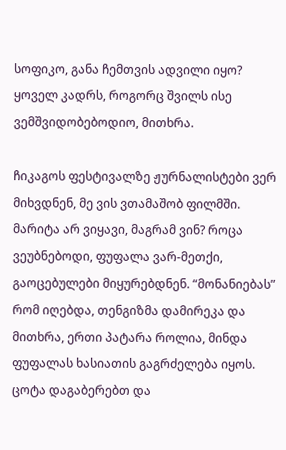სოფიკო, განა ჩემთვის ადვილი იყო? ყოველ კადრს, როგორც შვილს ისე ვემშვიდობებოდიო, მითხრა.

ჩიკაგოს ფესტივალზე ჟურნალისტები ვერ მიხვდნენ, მე ვის ვთამაშობ ფილმში. მარიტა არ ვიყავი, მაგრამ ვინ? როცა ვეუბნებოდი, ფუფალა ვარ-მეთქი, გაოცებულები მიყურებდნენ. “მონანიებას” რომ იღებდა, თენგიზმა დამირეკა და მითხრა, ერთი პატარა როლია, მინდა ფუფალას ხასიათის გაგრძელება იყოს. ცოტა დაგაბერებთ და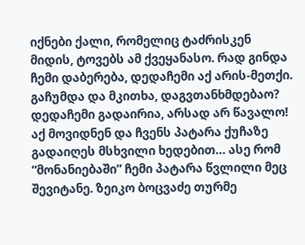იქნები ქალი, რომელიც ტაძრისკენ მიდის, ტოვებს ამ ქვეყანასო. რად გინდა ჩემი დაბერება, დედაჩემი აქ არის-მეთქი. გაჩუმდა და მკითხა, დაგვთანხმდებაო? დედაჩემი გადაირია, არსად არ წავალო! აქ მოვიდნენ და ჩვენს პატარა ქუჩაზე გადაიღეს მსხვილი ხედებით… ასე რომ “მონანიებაში” ჩემი პატარა წვლილი მეც შევიტანე. ზეიკო ბოცვაძე თურმე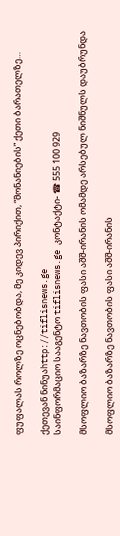ფუფალას როლზე ოცნებობდა, მე კიდევ პირიქით, “მონანიების” ქეთი ბარათელზე…

ქეთევან ნინუაhttp://tiflisnews.ge
საინფორმაციო სააგენტო tiflisnews.ge კონტაქტი- ☎ 555 100 929

მსოფლიო ბაზარზე ნავთობის ფასი აშშ-ირანის ომამდე არსებულ ნიშნულს დაუბრუნდა

მსოფლიო ბაზარზე ნავთობის ფასი აშშ-ირანის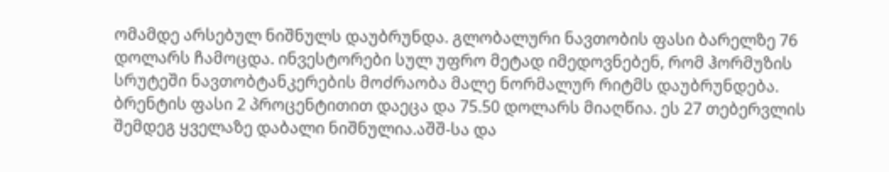ომამდე არსებულ ნიშნულს დაუბრუნდა. გლობალური ნავთობის ფასი ბარელზე 76 დოლარს ჩამოცდა. ინვესტორები სულ უფრო მეტად იმედოვნებენ, რომ ჰორმუზის სრუტეში ნავთობტანკერების მოძრაობა მალე ნორმალურ რიტმს დაუბრუნდება. ბრენტის ფასი 2 პროცენტითით დაეცა და 75.50 დოლარს მიაღწია. ეს 27 თებერვლის შემდეგ ყველაზე დაბალი ნიშნულია.აშშ-სა და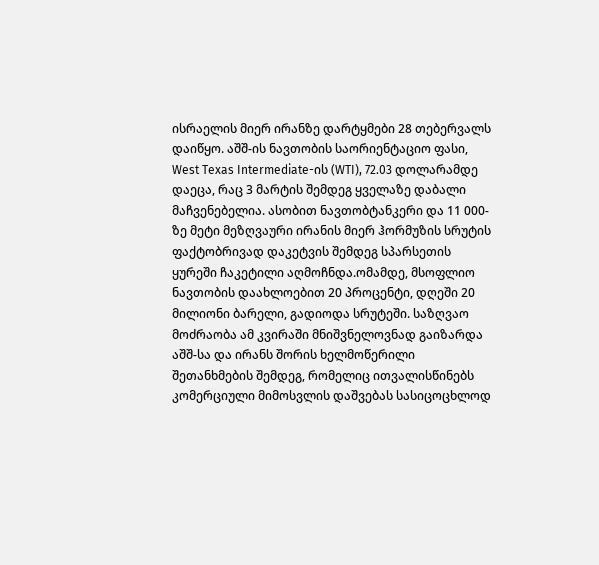ისრაელის მიერ ირანზე დარტყმები 28 თებერვალს დაიწყო. აშშ-ის ნავთობის საორიენტაციო ფასი, West Texas Intermediate-ის (WTI), 72.03 დოლარამდე დაეცა, რაც 3 მარტის შემდეგ ყველაზე დაბალი მაჩვენებელია. ასობით ნავთობტანკერი და 11 000-ზე მეტი მეზღვაური ირანის მიერ ჰორმუზის სრუტის ფაქტობრივად დაკეტვის შემდეგ სპარსეთის ყურეში ჩაკეტილი აღმოჩნდა.ომამდე, მსოფლიო ნავთობის დაახლოებით 20 პროცენტი, დღეში 20 მილიონი ბარელი, გადიოდა სრუტეში. საზღვაო მოძრაობა ამ კვირაში მნიშვნელოვნად გაიზარდა აშშ-სა და ირანს შორის ხელმოწერილი შეთანხმების შემდეგ, რომელიც ითვალისწინებს კომერციული მიმოსვლის დაშვებას სასიცოცხლოდ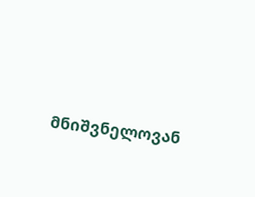მნიშვნელოვან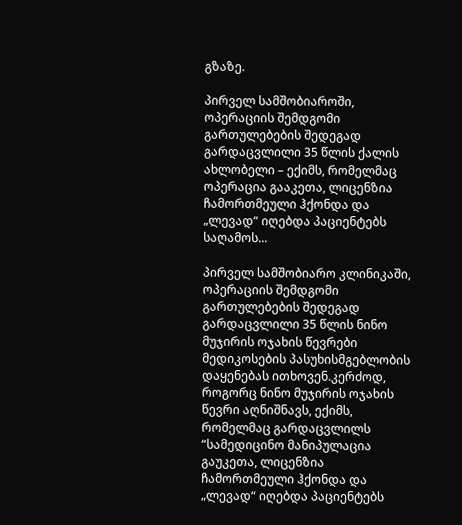გზაზე.

პირველ სამშობიაროში, ოპერაციის შემდგომი გართულებების შედეგად გარდაცვლილი 35 წლის ქალის ახლობელი – ექიმს, რომელმაც ოპერაცია გააკეთა, ლიცენზია ჩამორთმეული ჰქონდა და „ლევად“ იღებდა პაციენტებს საღამოს...

პირველ სამშობიარო კლინიკაში, ოპერაციის შემდგომი გართულებების შედეგად გარდაცვლილი 35 წლის ნინო მუჯირის ოჯახის წევრები მედიკოსების პასუხისმგებლობის დაყენებას ითხოვენ.კერძოდ, როგორც ნინო მუჯირის ოჯახის წევრი აღნიშნავს, ექიმს, რომელმაც გარდაცვლილს “სამედიცინო მანიპულაცია გაუკეთა, ლიცენზია ჩამორთმეული ჰქონდა და „ლევად“ იღებდა პაციენტებს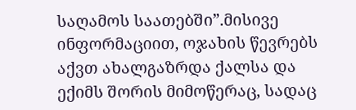საღამოს საათებში”.მისივე ინფორმაციით, ოჯახის წევრებს აქვთ ახალგაზრდა ქალსა და ექიმს შორის მიმოწერაც, სადაც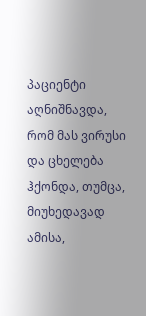პაციენტი აღნიშნავდა, რომ მას ვირუსი და ცხელება ჰქონდა, თუმცა, მიუხედავად ამისა,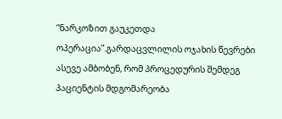“ნარკოზით გაუკეთდა ოპერაცია”.გარდაცვლილის ოჯახის წევრები ასევე ამბობენ, რომ პროცედურის შემდეგ პაციენტის მდგომარეობა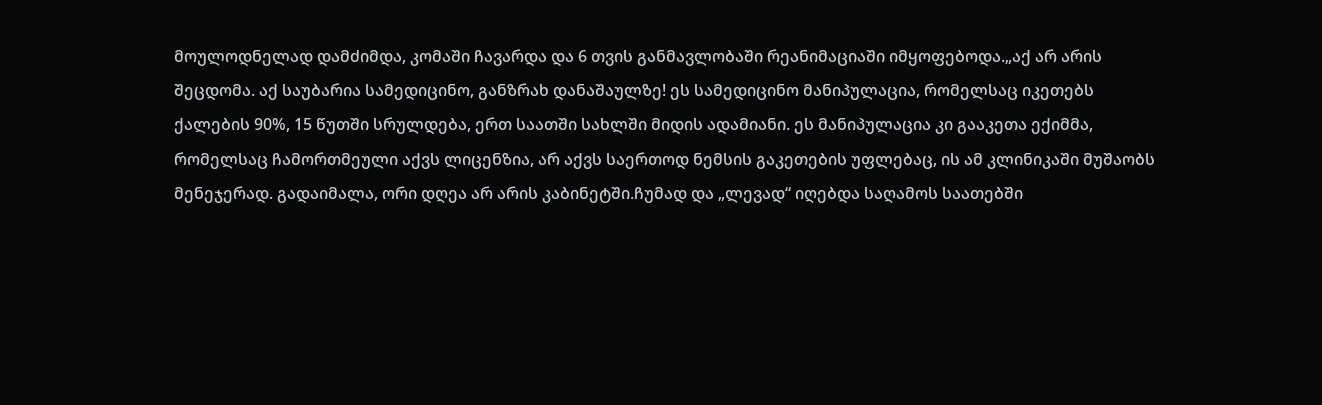მოულოდნელად დამძიმდა, კომაში ჩავარდა და 6 თვის განმავლობაში რეანიმაციაში იმყოფებოდა.„აქ არ არის შეცდომა. აქ საუბარია სამედიცინო, განზრახ დანაშაულზე! ეს სამედიცინო მანიპულაცია, რომელსაც იკეთებს ქალების 90%, 15 წუთში სრულდება, ერთ საათში სახლში მიდის ადამიანი. ეს მანიპულაცია კი გააკეთა ექიმმა, რომელსაც ჩამორთმეული აქვს ლიცენზია, არ აქვს საერთოდ ნემსის გაკეთების უფლებაც, ის ამ კლინიკაში მუშაობს მენეჯერად. გადაიმალა, ორი დღეა არ არის კაბინეტში.ჩუმად და „ლევად“ იღებდა საღამოს საათებში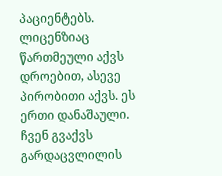პაციენტებს. ლიცენზიაც წართმეული აქვს დროებით, ასევე პირობითი აქვს. ეს ერთი დანაშაული. ჩვენ გვაქვს გარდაცვლილის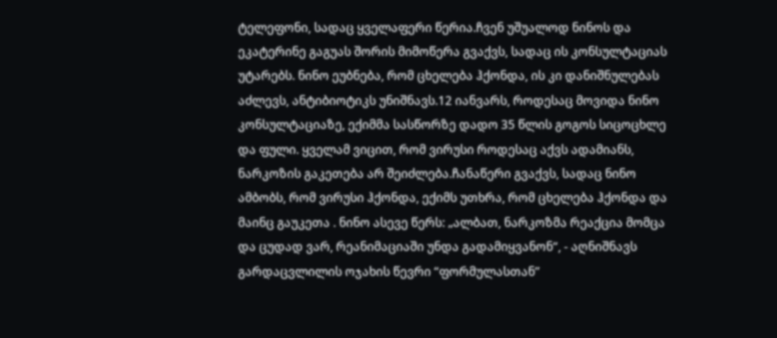ტელეფონი, სადაც ყველაფერი წერია.ჩვენ უშუალოდ ნინოს და ეკატერინე გაგუას შორის მიმოწერა გვაქვს, სადაც ის კონსულტაციას უტარებს. ნინო ეუბნება, რომ ცხელება ჰქონდა, ის კი დანიშნულებას აძლევს, ანტიბიოტიკს უნიშნავს.12 იანვარს, როდესაც მოვიდა ნინო კონსულტაციაზე, ექიმმა სასწორზე დადო 35 წლის გოგოს სიცოცხლე და ფული. ყველამ ვიცით, რომ ვირუსი როდესაც აქვს ადამიანს, ნარკოზის გაკეთება არ შეიძლება.ჩანაწერი გვაქვს, სადაც ნინო ამბობს, რომ ვირუსი ჰქონდა, ექიმს უთხრა, რომ ცხელება ჰქონდა და მაინც გაუკეთა . ნინო ასევე წერს: „ალბათ, ნარკოზმა რეაქცია მომცა და ცუდად ვარ, რეანიმაციაში უნდა გადამიყვანონ“, - აღნიშნავს გარდაცვლილის ოჯახის წევრი “ფორმულასთან”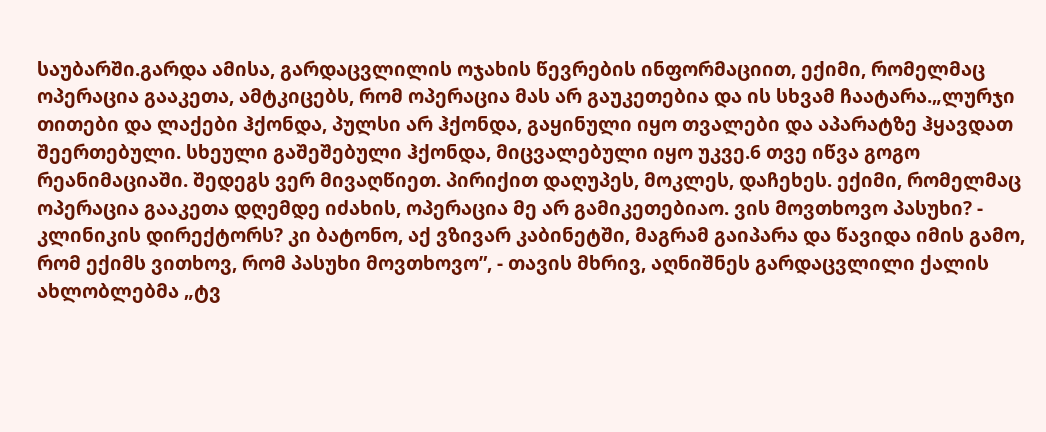საუბარში.გარდა ამისა, გარდაცვლილის ოჯახის წევრების ინფორმაციით, ექიმი, რომელმაც ოპერაცია გააკეთა, ამტკიცებს, რომ ოპერაცია მას არ გაუკეთებია და ის სხვამ ჩაატარა.„ლურჯი თითები და ლაქები ჰქონდა, პულსი არ ჰქონდა, გაყინული იყო თვალები და აპარატზე ჰყავდათ შეერთებული. სხეული გაშეშებული ჰქონდა, მიცვალებული იყო უკვე.6 თვე იწვა გოგო რეანიმაციაში. შედეგს ვერ მივაღწიეთ. პირიქით დაღუპეს, მოკლეს, დაჩეხეს. ექიმი, რომელმაც ოპერაცია გააკეთა დღემდე იძახის, ოპერაცია მე არ გამიკეთებიაო. ვის მოვთხოვო პასუხი? - კლინიკის დირექტორს? კი ბატონო, აქ ვზივარ კაბინეტში, მაგრამ გაიპარა და წავიდა იმის გამო, რომ ექიმს ვითხოვ, რომ პასუხი მოვთხოვო”, - თავის მხრივ, აღნიშნეს გარდაცვლილი ქალის ახლობლებმა „ტვ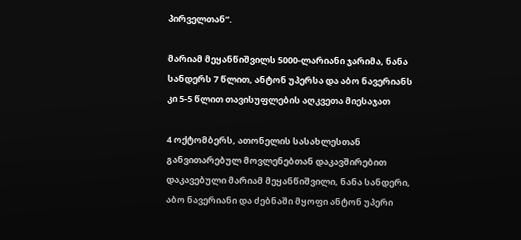პირველთან“.

მარიამ მეყანწიშვილს 5000-ლარიანი ჯარიმა, ნანა სანდერს 7 წლით, ანტონ უპერსა და აბო ნავერიანს კი 5-5 წლით თავისუფლების აღკვეთა მიესაჯათ

4 ოქტომბერს, ათონელის სასახლესთან განვითარებულ მოვლენებთან დაკავშირებით დაკავებული მარიამ მეყანწიშვილი, ნანა სანდერი, აბო ნავერიანი და ძებნაში მყოფი ანტონ უპერი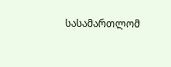სასამართლომ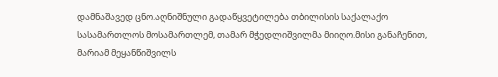დამნაშავედ ცნო.აღნიშნული გადაწყვეტილება თბილისის საქალაქო სასამართლოს მოსამართლემ, თამარ მჭედლიშვილმა მიიღო.მისი განაჩენით, მარიამ მეყანწიშვილს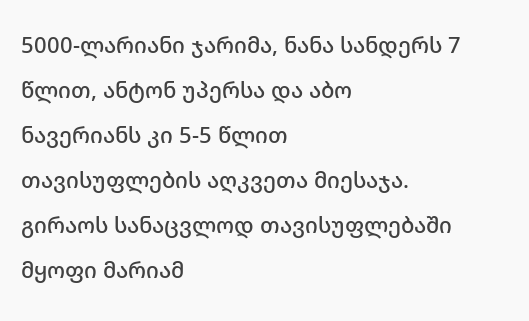5000-ლარიანი ჯარიმა, ნანა სანდერს 7 წლით, ანტონ უპერსა და აბო ნავერიანს კი 5-5 წლით თავისუფლების აღკვეთა მიესაჯა. გირაოს სანაცვლოდ თავისუფლებაში მყოფი მარიამ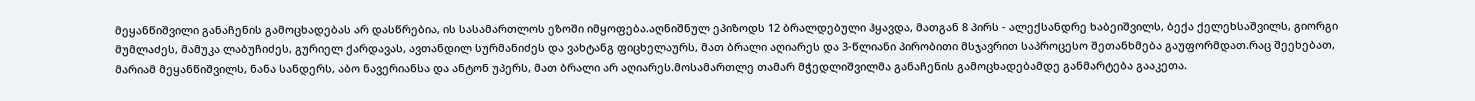მეყანწიშვილი განაჩენის გამოცხადებას არ დასწრებია, ის სასამართლოს ეზოში იმყოფება.აღნიშნულ ეპიზოდს 12 ბრალდებული ჰყავდა, მათგან 8 პირს - ალექსანდრე ხაბეიშვილს, ბექა ქელეხსაშვილს, გიორგი მუმლაძეს, მამუკა ლაბუჩიძეს, გურიელ ქარდავას, ავთანდილ სურმანიძეს და ვახტანგ ფიცხელაურს, მათ ბრალი აღიარეს და 3-წლიანი პირობითი მსჯავრით საპროცესო შეთანხმება გაუფორმდათ.რაც შეეხებათ, მარიამ მეყანწიშვილს, ნანა სანდერს, აბო ნავერიანსა და ანტონ უპერს, მათ ბრალი არ აღიარეს.მოსამართლე თამარ მჭედლიშვილმა განაჩენის გამოცხადებამდე განმარტება გააკეთა.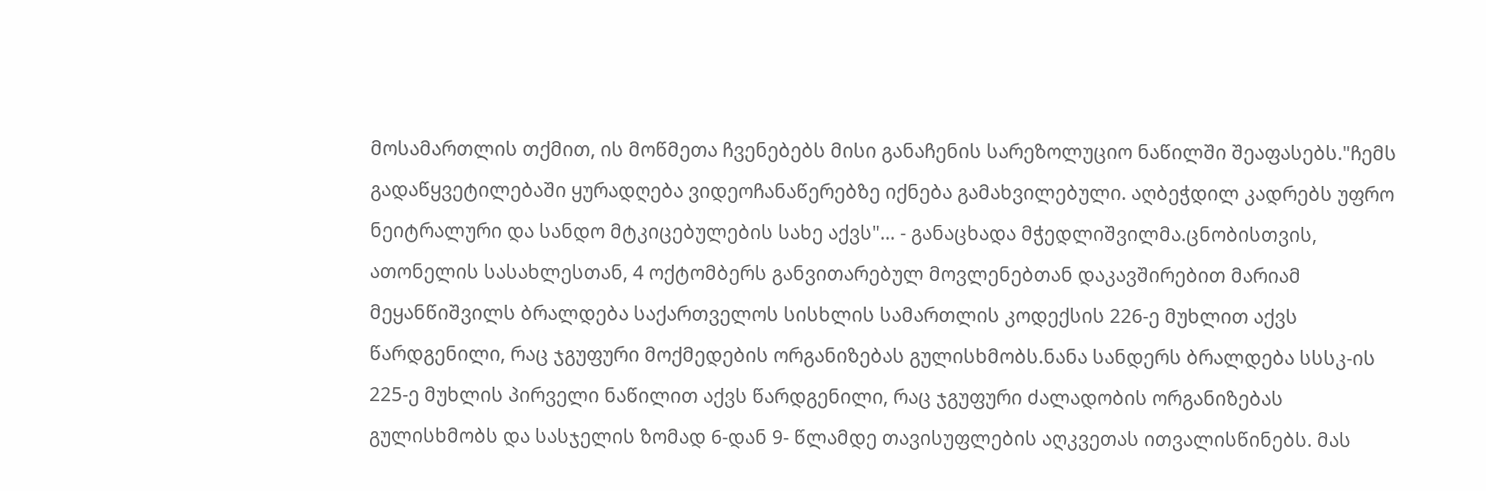მოსამართლის თქმით, ის მოწმეთა ჩვენებებს მისი განაჩენის სარეზოლუციო ნაწილში შეაფასებს."ჩემს გადაწყვეტილებაში ყურადღება ვიდეოჩანაწერებზე იქნება გამახვილებული. აღბეჭდილ კადრებს უფრო ნეიტრალური და სანდო მტკიცებულების სახე აქვს"... - განაცხადა მჭედლიშვილმა.ცნობისთვის, ათონელის სასახლესთან, 4 ოქტომბერს განვითარებულ მოვლენებთან დაკავშირებით მარიამ მეყანწიშვილს ბრალდება საქართველოს სისხლის სამართლის კოდექსის 226-ე მუხლით აქვს წარდგენილი, რაც ჯგუფური მოქმედების ორგანიზებას გულისხმობს.ნანა სანდერს ბრალდება სსსკ-ის 225-ე მუხლის პირველი ნაწილით აქვს წარდგენილი, რაც ჯგუფური ძალადობის ორგანიზებას გულისხმობს და სასჯელის ზომად 6-დან 9- წლამდე თავისუფლების აღკვეთას ითვალისწინებს. მას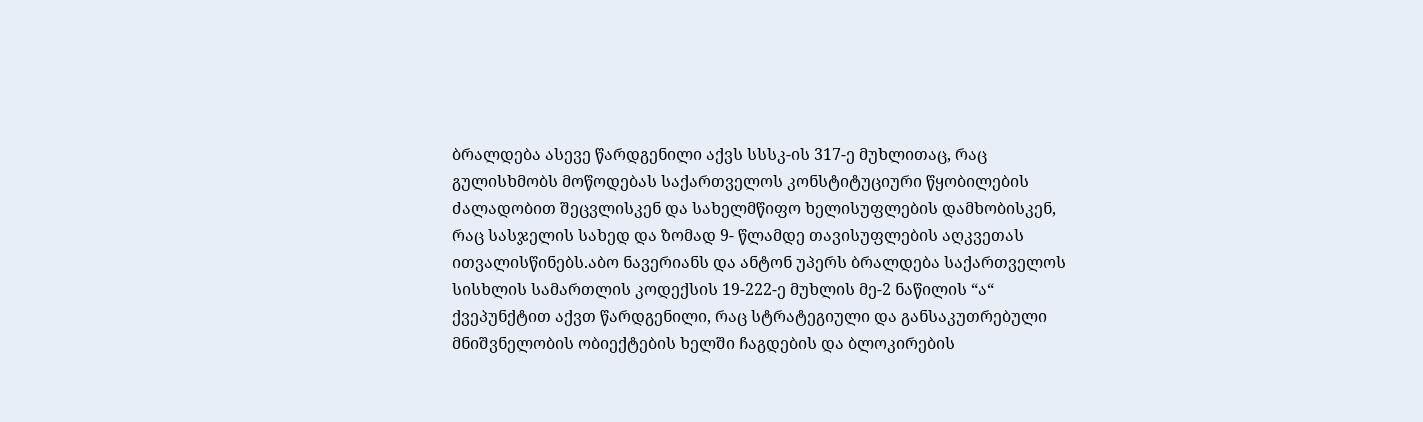ბრალდება ასევე წარდგენილი აქვს სსსკ-ის 317-ე მუხლითაც, რაც გულისხმობს მოწოდებას საქართველოს კონსტიტუციური წყობილების ძალადობით შეცვლისკენ და სახელმწიფო ხელისუფლების დამხობისკენ, რაც სასჯელის სახედ და ზომად 9- წლამდე თავისუფლების აღკვეთას ითვალისწინებს.აბო ნავერიანს და ანტონ უპერს ბრალდება საქართველოს სისხლის სამართლის კოდექსის 19-222-ე მუხლის მე-2 ნაწილის “ა“ ქვეპუნქტით აქვთ წარდგენილი, რაც სტრატეგიული და განსაკუთრებული მნიშვნელობის ობიექტების ხელში ჩაგდების და ბლოკირების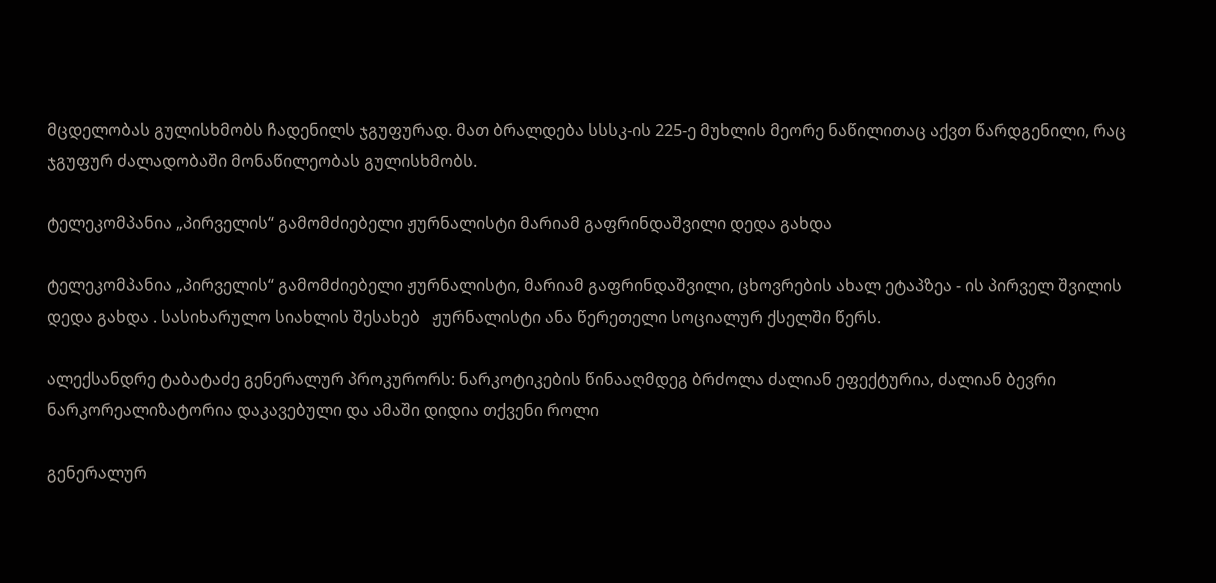მცდელობას გულისხმობს ჩადენილს ჯგუფურად. მათ ბრალდება სსსკ-ის 225-ე მუხლის მეორე ნაწილითაც აქვთ წარდგენილი, რაც ჯგუფურ ძალადობაში მონაწილეობას გულისხმობს.

ტელეკომპანია „პირველის“ გამომძიებელი ჟურნალისტი მარიამ გაფრინდაშვილი დედა გახდა

ტელეკომპანია „პირველის“ გამომძიებელი ჟურნალისტი, მარიამ გაფრინდაშვილი, ცხოვრების ახალ ეტაპზეა - ის პირველ შვილის დედა გახდა . სასიხარულო სიახლის შესახებ   ჟურნალისტი ანა წერეთელი სოციალურ ქსელში წერს.

ალექსანდრე ტაბატაძე გენერალურ პროკურორს: ნარკოტიკების წინააღმდეგ ბრძოლა ძალიან ეფექტურია, ძალიან ბევრი ნარკორეალიზატორია დაკავებული და ამაში დიდია თქვენი როლი

გენერალურ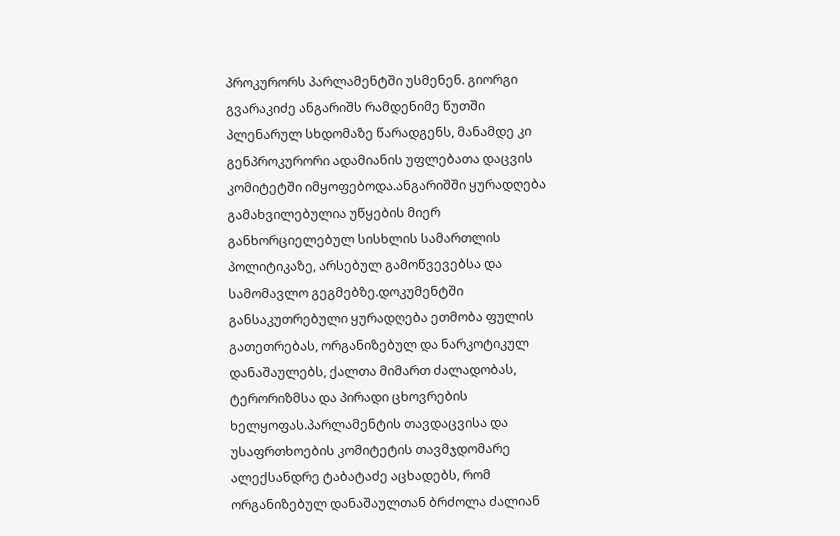პროკურორს პარლამენტში უსმენენ. გიორგი გვარაკიძე ანგარიშს რამდენიმე წუთში პლენარულ სხდომაზე წარადგენს, მანამდე კი გენპროკურორი ადამიანის უფლებათა დაცვის კომიტეტში იმყოფებოდა.ანგარიშში ყურადღება გამახვილებულია უწყების მიერ განხორციელებულ სისხლის სამართლის პოლიტიკაზე, არსებულ გამოწვევებსა და სამომავლო გეგმებზე.დოკუმენტში განსაკუთრებული ყურადღება ეთმობა ფულის გათეთრებას, ორგანიზებულ და ნარკოტიკულ დანაშაულებს, ქალთა მიმართ ძალადობას, ტერორიზმსა და პირადი ცხოვრების ხელყოფას.პარლამენტის თავდაცვისა და უსაფრთხოების კომიტეტის თავმჯდომარე ალექსანდრე ტაბატაძე აცხადებს, რომ ორგანიზებულ დანაშაულთან ბრძოლა ძალიან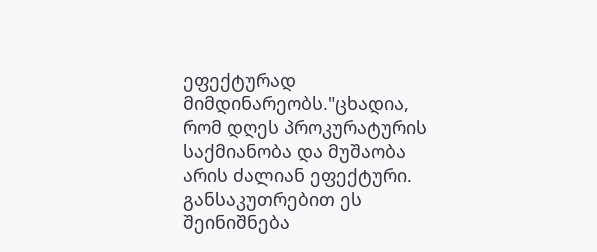ეფექტურად მიმდინარეობს."ცხადია, რომ დღეს პროკურატურის საქმიანობა და მუშაობა არის ძალიან ეფექტური. განსაკუთრებით ეს შეინიშნება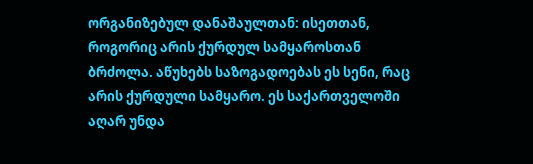ორგანიზებულ დანაშაულთან: ისეთთან, როგორიც არის ქურდულ სამყაროსთან ბრძოლა. აწუხებს საზოგადოებას ეს სენი, რაც არის ქურდული სამყარო. ეს საქართველოში აღარ უნდა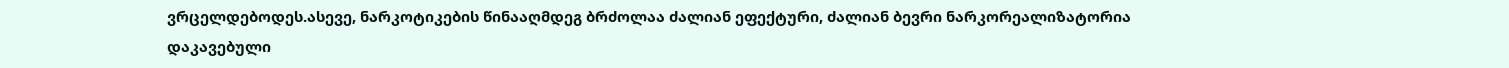ვრცელდებოდეს.ასევე, ნარკოტიკების წინააღმდეგ ბრძოლაა ძალიან ეფექტური, ძალიან ბევრი ნარკორეალიზატორია დაკავებული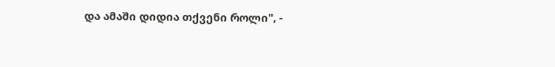და ამაში დიდია თქვენი როლი", -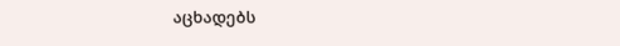აცხადებს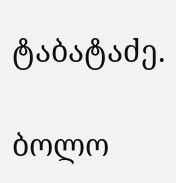ტაბატაძე.

ბოლო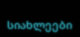სიახლეები